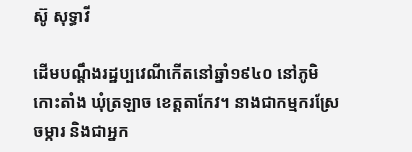ស៊ូ សុទ្ធាវី

ដើមបណ្ដឹងរដ្ឋប្បវេណីកើតនៅឆ្នាំ១៩៤០ នៅភូមិកោះតាំង ឃុំត្រឡាច ខេត្តតាកែវ។ នាងជាកម្មករស្រែចម្ការ និងជាអ្នក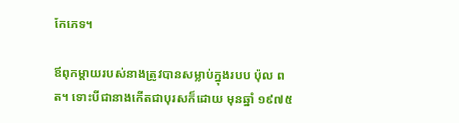កែភេទ។

ឪពុកម្តាយរបស់នាងត្រូវបានសម្លាប់ក្នុងរបប ប៉ុល ពត។ ទោះបីជានាងកើតជាបុរសក៏ដោយ មុនឆ្នាំ ១៩៧៥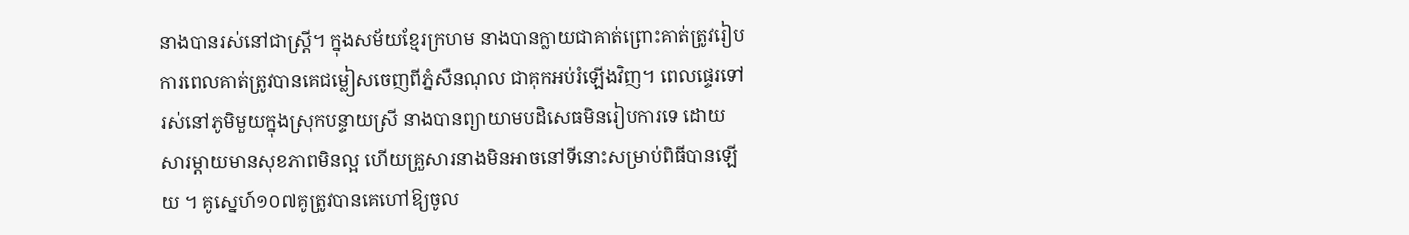នាងបានរស់នៅជាស្ត្រី។ ក្នុងសម័យខ្មែរក្រហម នាងបានក្លាយជាគាត់ព្រោះគាត់ត្រូវរៀបការពេលគាត់ត្រូវបានគេជម្លៀសចេញពីភ្នំសឺនណុល ជាគុកអប់រំឡើងវិញ។ ពេលផ្ទេរទៅរស់នៅភូមិមួយក្នុងស្រុកបន្ទាយស្រី នាងបានព្យាយាមបដិសេធមិនរៀបការទេ ដោយសារម្តាយមានសុខភាពមិនល្អ ហើយគ្រួសារនាងមិនអាចនៅទីនោះសម្រាប់ពិធីបានឡើយ ។ គូស្នេហ៍១០៧គូត្រូវបានគេហៅឱ្យចូល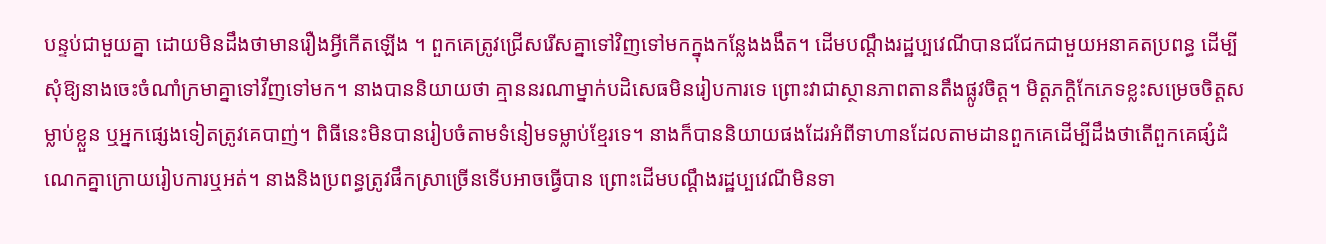បន្ទប់ជាមួយគ្នា ដោយមិនដឹងថាមានរឿងអ្វីកើតឡើង ។ ពួកគេត្រូវជ្រើសរើសគ្នាទៅវិញទៅមកក្នុងកន្លែងងងឹត។ ដើមបណ្តឹងរដ្ឋប្បវេណីបានជជែកជាមួយអនាគតប្រពន្ធ ដើម្បីសុំឱ្យនាងចេះចំណាំក្រមាគ្នាទៅវីញទៅមក។ នាងបាននិយាយថា គ្មាននរណាម្នាក់បដិសេធមិនរៀបការទេ ព្រោះវាជាស្ថានភាពតានតឹងផ្លូវចិត្ត។ មិត្តភក្តិកែភេទខ្លះសម្រេចចិត្តសម្លាប់ខ្លួន ឬអ្នកផ្សេងទៀតត្រូវគេបាញ់។ ពិធីនេះមិនបានរៀបចំតាមទំនៀមទម្លាប់ខ្មែរទេ។ នាងក៏បាននិយាយផងដែរអំពីទាហានដែលតាមដានពួកគេដើម្បីដឹងថាតើពួកគេផ្សំដំណេកគ្នាក្រោយរៀបការឬអត់។ នាងនិងប្រពន្ធត្រូវផឹកស្រាច្រើនទើបអាចធ្វើបាន ព្រោះដើមបណ្តឹងរដ្ឋប្បវេណីមិនទា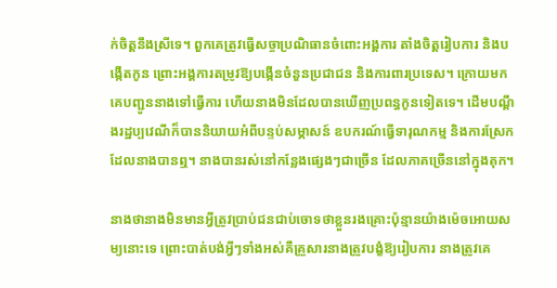ក់ចិត្តនឹងស្រីទេ។ ពួកគេត្រូវធ្វើសច្ចាប្រណិធានចំពោះអង្គការ តាំងចិត្តរៀបការ និងបង្កើតកូន ព្រោះអង្គការតម្រូវឱ្យបង្កើនចំនួនប្រជាជន និងការពារប្រទេស។ ក្រោយមកគេបញ្ជូននាងទៅធ្វើការ ហើយនាងមិនដែលបានឃើញប្រពន្ធកូនទៀតទេ។ ដើមបណ្តឹងរដ្ឋប្បវេណីក៏បាននិយាយអំពីបន្ទប់សម្ភាសន៍ ឧបករណ៍ធ្វើទារុណកម្ម និងការស្រែកដែលនាងបានឮ។ នាងបានរស់នៅកន្លែងផ្សេងៗជាច្រើន ដែលភាគច្រើននៅក្នុងគុក។

នាងថានាងមិនមានអ្វីត្រូវប្រាប់ជនជាប់ចោទថាខ្លួនរងគ្រោះប៉ុន្មានយ៉ាងម៉េចអោយសម្យនោះទេ ព្រោះបាត់បង់អ្វីៗទាំងអស់គឺគ្រួសារនាងត្រូវបង្ខំឱ្យរៀបការ នាងត្រូវគេ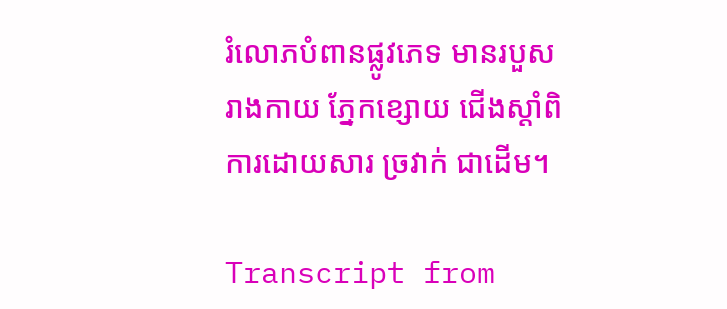រំលោភបំពានផ្លូវភេទ មានរបួសរាងកាយ ភ្នែកខ្សោយ ជើងស្តាំពិការដោយសារ ច្រវាក់ ជាដើម។

Transcript from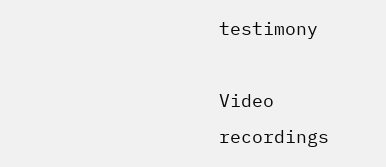testimony

Video recordings